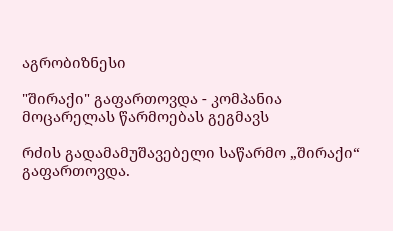აგრობიზნესი

"შირაქი" გაფართოვდა - კომპანია მოცარელას წარმოებას გეგმავს

რძის გადამამუშავებელი საწარმო „შირაქი“ გაფართოვდა.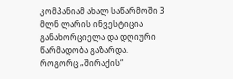კომპანიამ ახალ საწარმოში 3 მლნ ლარის ინვესტიცია განახორციელა და დღიური წარმადობა გაზარდა. როგორც „შირაქის“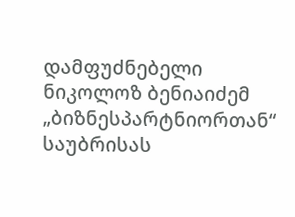დამფუძნებელი ნიკოლოზ ბენიაიძემ  „ბიზნესპარტნიორთან“ საუბრისას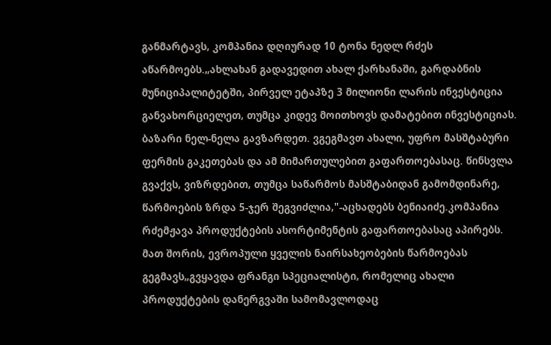განმარტავს, კომპანია დღიურად 10 ტონა ნედლ რძეს აწარმოებს.„ახლახან გადავედით ახალ ქარხანაში, გარდაბნის მუნიციპალიტეტში, პირველ ეტაპზე 3 მილიონი ლარის ინვესტიცია განვახორციელეთ, თუმცა კიდევ მოითხოვს დამატებით ინვესტიციას. ბაზარი ნელ-ნელა გავზარდეთ. ვგეგმავთ ახალი, უფრო მასშტაბური ფერმის გაკეთებას და ამ მიმართულებით გაფართოებასაც. წინსვლა გვაქვს, ვიზრდებით, თუმცა საწარმოს მასშტაბიდან გამომდინარე, წარმოების ზრდა 5-ჯერ შეგვიძლია,"-აცხადებს ბენიაიძე.კომპანია რძემჟავა პროდუქტების ასორტიმენტის გაფართოებასაც აპირებს. მათ შორის, ევროპული ყველის ნაირსახეობების წარმოებას გეგმავს„გვყავდა ფრანგი სპეციალისტი, რომელიც ახალი პროდუქტების დანერგვაში სამომავლოდაც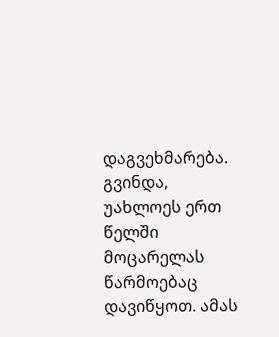დაგვეხმარება. გვინდა, უახლოეს ერთ წელში მოცარელას წარმოებაც დავიწყოთ. ამას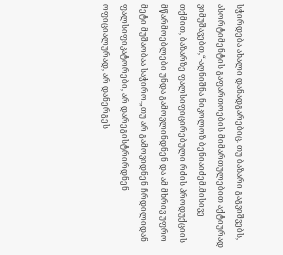სჭირდება ახალი დანადგარებიც. თუ ბაზარი გაგვიშვებს, ასორტიმენტის გაფართოების მიმართულებით აქტიურად ვიმუშავებთ,“-აღნიშნა ნიკოლოზ ბენიაიძემ.მისივე თქმით, ბაზარზე ფალსიფიცირებული რძის პროდუქციის მწარმოებლები უნდა გამოვლინდნენ და ამ მხრივ უფრო მეტი მუშაობაა საჭირო.„თუ არ გამოვიდნენ ჩრდილიდან ფალსიფიკატორები, არ დარეგისტრირდნენ ოფიციალურად, არ დანერგეს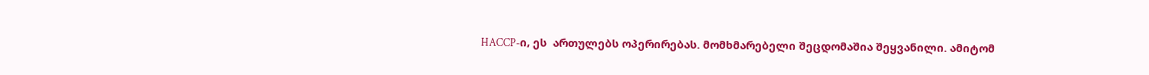HACCP-ი, ეს  ართულებს ოპერირებას. მომხმარებელი შეცდომაშია შეყვანილი. ამიტომ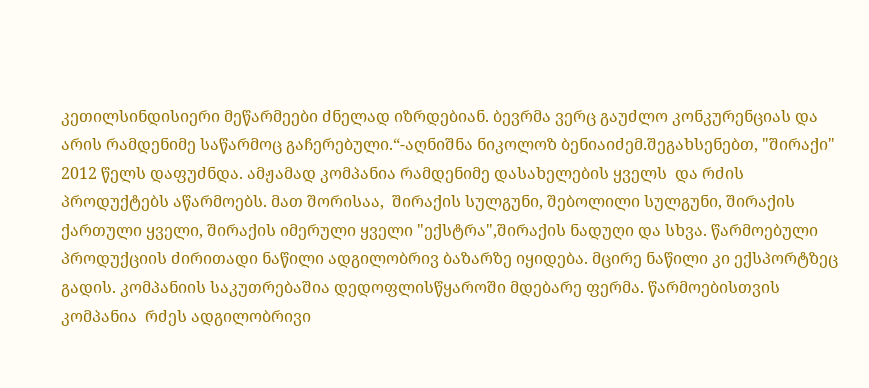კეთილსინდისიერი მეწარმეები ძნელად იზრდებიან. ბევრმა ვერც გაუძლო კონკურენციას და არის რამდენიმე საწარმოც გაჩერებული.“-აღნიშნა ნიკოლოზ ბენიაიძემ.შეგახსენებთ, "შირაქი" 2012 წელს დაფუძნდა. ამჟამად კომპანია რამდენიმე დასახელების ყველს  და რძის პროდუქტებს აწარმოებს. მათ შორისაა,  შირაქის სულგუნი, შებოლილი სულგუნი, შირაქის ქართული ყველი, შირაქის იმერული ყველი "ექსტრა",შირაქის ნადუღი და სხვა. წარმოებული პროდუქციის ძირითადი ნაწილი ადგილობრივ ბაზარზე იყიდება. მცირე ნაწილი კი ექსპორტზეც გადის. კომპანიის საკუთრებაშია დედოფლისწყაროში მდებარე ფერმა. წარმოებისთვის კომპანია  რძეს ადგილობრივი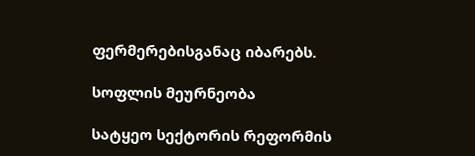ფერმერებისგანაც იბარებს.

სოფლის მეურნეობა

სატყეო სექტორის რეფორმის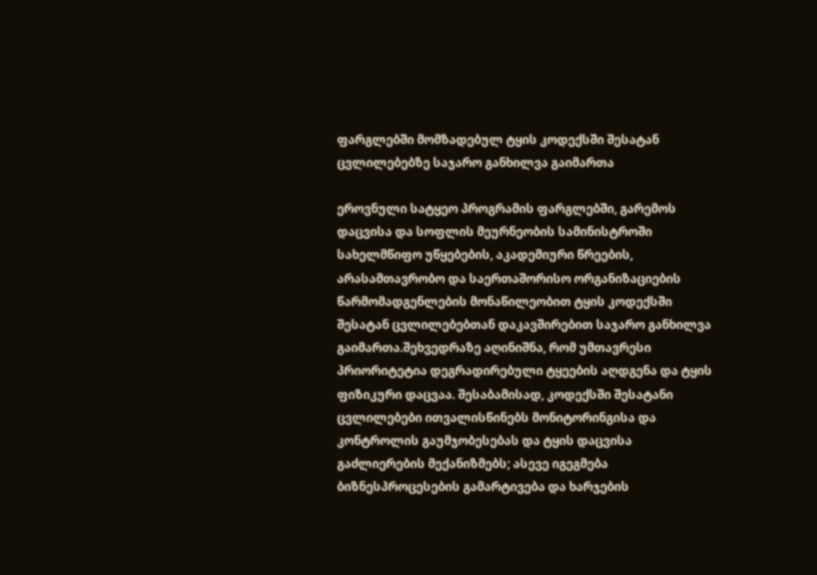ფარგლებში მომზადებულ ტყის კოდექსში შესატან ცვლილებებზე საჯარო განხილვა გაიმართა

ეროვნული სატყეო პროგრამის ფარგლებში, გარემოს დაცვისა და სოფლის მეურნეობის სამინისტროში სახელმწიფო უწყებების, აკადემიური წრეების, არასამთავრობო და საერთაშორისო ორგანიზაციების წარმომადგენლების მონაწილეობით ტყის კოდექსში შესატან ცვლილებებთან დაკავშირებით საჯარო განხილვა გაიმართა.შეხვედრაზე აღინიშნა, რომ უმთავრესი პრიორიტეტია დეგრადირებული ტყეების აღდგენა და ტყის ფიზიკური დაცვაა. შესაბამისად, კოდექსში შესატანი ცვლილებები ითვალისწინებს მონიტორინგისა და კონტროლის გაუმჯობესებას და ტყის დაცვისა გაძლიერების მექანიზმებს; ასევე იგეგმება ბიზნესპროცესების გამარტივება და ხარჯების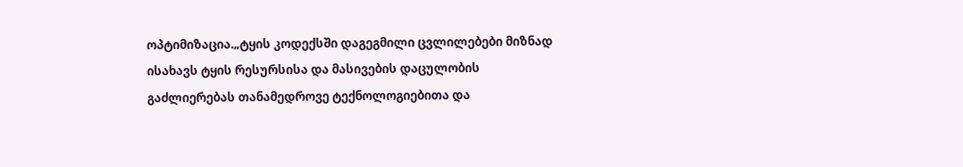ოპტიმიზაცია.„ტყის კოდექსში დაგეგმილი ცვლილებები მიზნად ისახავს ტყის რესურსისა და მასივების დაცულობის გაძლიერებას თანამედროვე ტექნოლოგიებითა და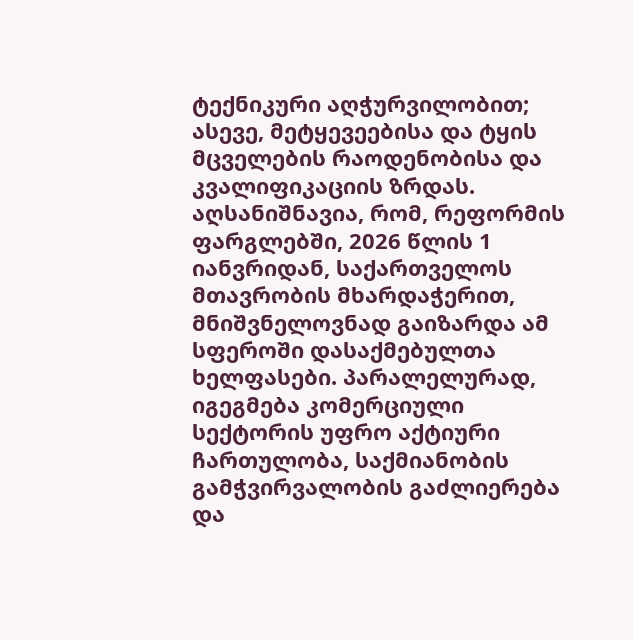ტექნიკური აღჭურვილობით; ასევე, მეტყევეებისა და ტყის მცველების რაოდენობისა და კვალიფიკაციის ზრდას. აღსანიშნავია, რომ, რეფორმის ფარგლებში, 2026 წლის 1 იანვრიდან, საქართველოს მთავრობის მხარდაჭერით, მნიშვნელოვნად გაიზარდა ამ სფეროში დასაქმებულთა ხელფასები. პარალელურად, იგეგმება კომერციული სექტორის უფრო აქტიური ჩართულობა, საქმიანობის გამჭვირვალობის გაძლიერება და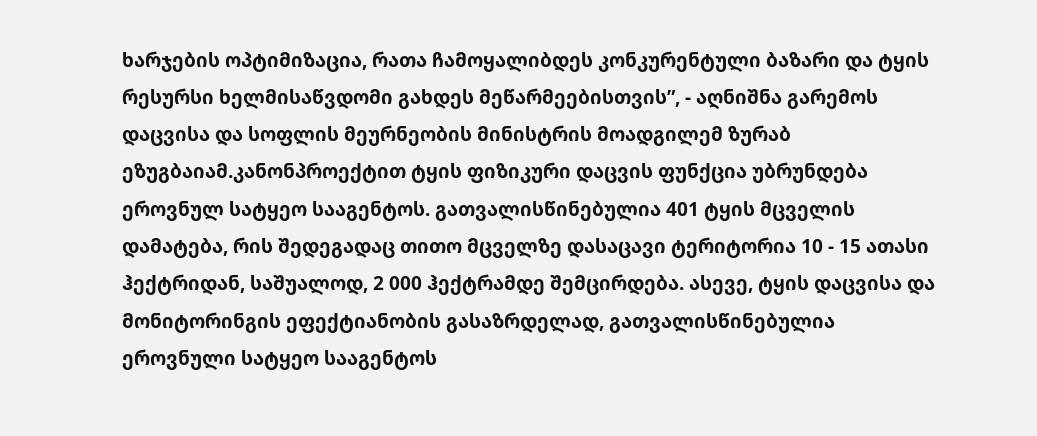ხარჯების ოპტიმიზაცია, რათა ჩამოყალიბდეს კონკურენტული ბაზარი და ტყის რესურსი ხელმისაწვდომი გახდეს მეწარმეებისთვის”, - აღნიშნა გარემოს დაცვისა და სოფლის მეურნეობის მინისტრის მოადგილემ ზურაბ ეზუგბაიამ.კანონპროექტით ტყის ფიზიკური დაცვის ფუნქცია უბრუნდება ეროვნულ სატყეო სააგენტოს. გათვალისწინებულია 401 ტყის მცველის დამატება, რის შედეგადაც თითო მცველზე დასაცავი ტერიტორია 10 - 15 ათასი ჰექტრიდან, საშუალოდ, 2 000 ჰექტრამდე შემცირდება. ასევე, ტყის დაცვისა და მონიტორინგის ეფექტიანობის გასაზრდელად, გათვალისწინებულია ეროვნული სატყეო სააგენტოს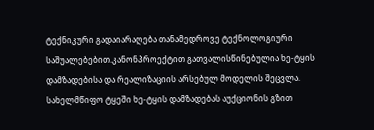ტექნიკური გადაიარაღება თანამედროვე ტექნოლოგიური საშუალებებით.კანონპროექტით გათვალისწინებულია ხე-ტყის დამზადებისა და რეალიზაციის არსებულ მოდელის შეცვლა. სახელმწიფო ტყეში ხე-ტყის დამზადებას აუქციონის გზით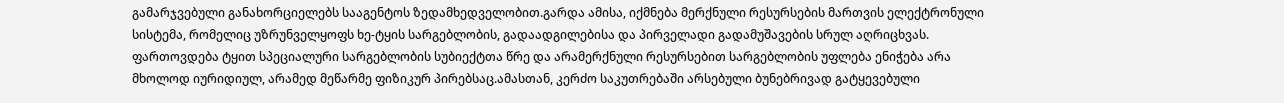გამარჯვებული განახორციელებს სააგენტოს ზედამხედველობით.გარდა ამისა, იქმნება მერქნული რესურსების მართვის ელექტრონული სისტემა, რომელიც უზრუნველყოფს ხე-ტყის სარგებლობის, გადაადგილებისა და პირველადი გადამუშავების სრულ აღრიცხვას. ფართოვდება ტყით სპეციალური სარგებლობის სუბიექტთა წრე და არამერქნული რესურსებით სარგებლობის უფლება ენიჭება არა მხოლოდ იურიდიულ, არამედ მეწარმე ფიზიკურ პირებსაც.ამასთან, კერძო საკუთრებაში არსებული ბუნებრივად გატყევებული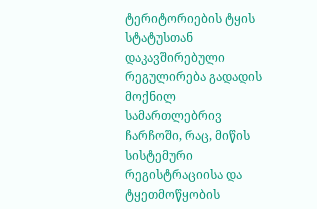ტერიტორიების ტყის სტატუსთან დაკავშირებული რეგულირება გადადის მოქნილ სამართლებრივ ჩარჩოში, რაც, მიწის სისტემური რეგისტრაციისა და ტყეთმოწყობის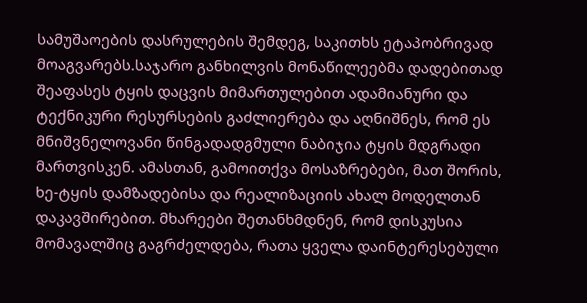სამუშაოების დასრულების შემდეგ, საკითხს ეტაპობრივად მოაგვარებს.საჯარო განხილვის მონაწილეებმა დადებითად შეაფასეს ტყის დაცვის მიმართულებით ადამიანური და ტექნიკური რესურსების გაძლიერება და აღნიშნეს, რომ ეს მნიშვნელოვანი წინგადადგმული ნაბიჯია ტყის მდგრადი მართვისკენ. ამასთან, გამოითქვა მოსაზრებები, მათ შორის, ხე-ტყის დამზადებისა და რეალიზაციის ახალ მოდელთან დაკავშირებით. მხარეები შეთანხმდნენ, რომ დისკუსია მომავალშიც გაგრძელდება, რათა ყველა დაინტერესებული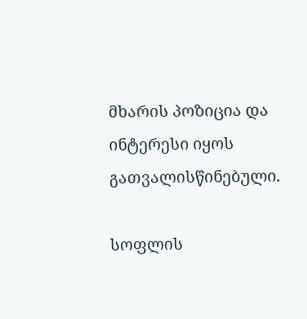მხარის პოზიცია და ინტერესი იყოს გათვალისწინებული.

სოფლის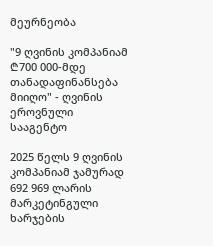მეურნეობა

"9 ღვინის კომპანიამ ₾700 000-მდე თანადაფინანსება მიიღო" - ღვინის ეროვნული სააგენტო

2025 წელს 9 ღვინის კომპანიამ ჯამურად 692 969 ლარის მარკეტინგული ხარჯების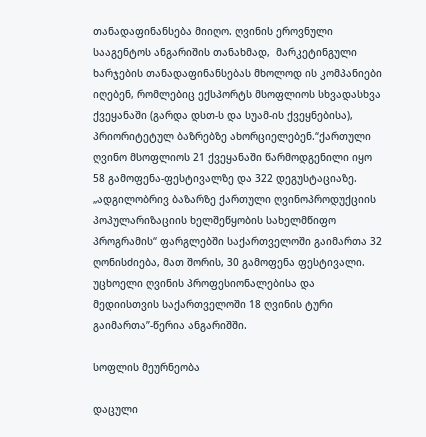თანადაფინანსება მიიღო. ღვინის ეროვნული სააგენტოს ანგარიშის თანახმად,  მარკეტინგული ხარჯების თანადაფინანსებას მხოლოდ ის კომპანიები იღებენ, რომლებიც ექსპორტს მსოფლიოს სხვადასხვა ქვეყანაში (გარდა დსთ-ს და სუამ-ის ქვეყნებისა), პრიორიტეტულ ბაზრებზე ახორციელებენ.“ქართული ღვინო მსოფლიოს 21 ქვეყანაში წარმოდგენილი იყო 58 გამოფენა-ფესტივალზე და 322 დეგუსტაციაზე. „ადგილობრივ ბაზარზე ქართული ღვინოპროდუქციის პოპულარიზაციის ხელშეწყობის სახელმწიფო პროგრამის“ ფარგლებში საქართველოში გაიმართა 32 ღონისძიება, მათ შორის, 30 გამოფენა ფესტივალი. უცხოელი ღვინის პროფესიონალებისა და მედიისთვის საქართველოში 18 ღვინის ტური გაიმართა”-წერია ანგარიშში.

სოფლის მეურნეობა

დაცული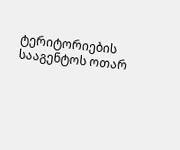ტერიტორიების სააგენტოს ოთარ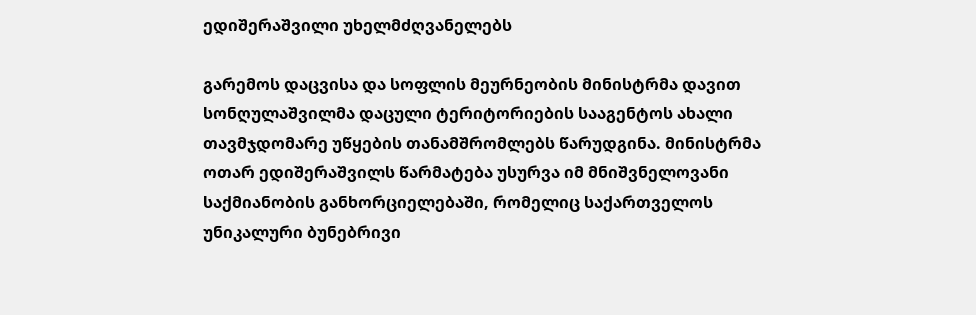ედიშერაშვილი უხელმძღვანელებს

გარემოს დაცვისა და სოფლის მეურნეობის მინისტრმა დავით სონღულაშვილმა დაცული ტერიტორიების სააგენტოს ახალი თავმჯდომარე უწყების თანამშრომლებს წარუდგინა. მინისტრმა ოთარ ედიშერაშვილს წარმატება უსურვა იმ მნიშვნელოვანი საქმიანობის განხორციელებაში, რომელიც საქართველოს უნიკალური ბუნებრივი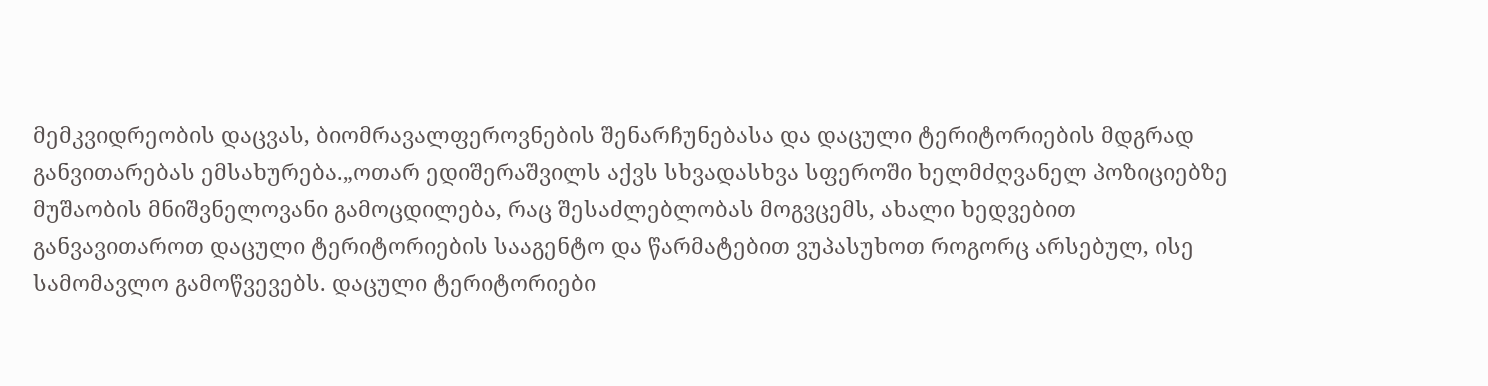მემკვიდრეობის დაცვას, ბიომრავალფეროვნების შენარჩუნებასა და დაცული ტერიტორიების მდგრად განვითარებას ემსახურება.„ოთარ ედიშერაშვილს აქვს სხვადასხვა სფეროში ხელმძღვანელ პოზიციებზე მუშაობის მნიშვნელოვანი გამოცდილება, რაც შესაძლებლობას მოგვცემს, ახალი ხედვებით განვავითაროთ დაცული ტერიტორიების სააგენტო და წარმატებით ვუპასუხოთ როგორც არსებულ, ისე სამომავლო გამოწვევებს. დაცული ტერიტორიები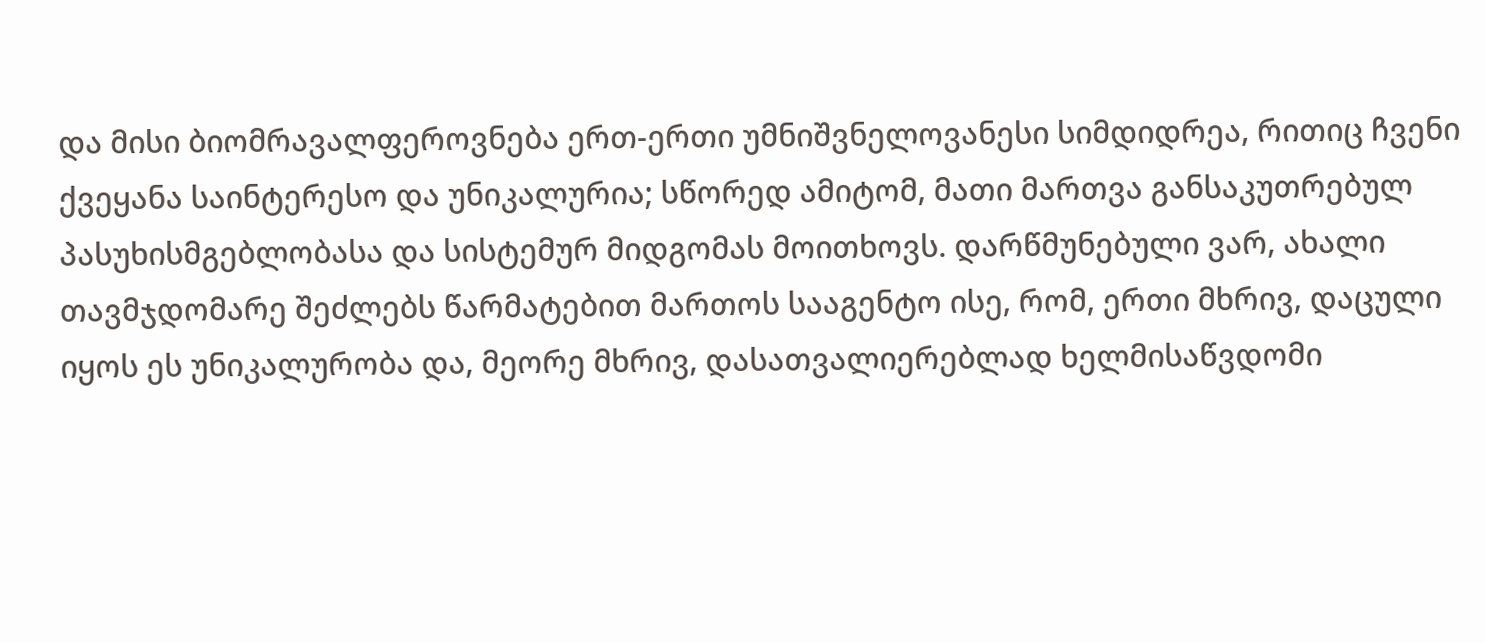და მისი ბიომრავალფეროვნება ერთ-ერთი უმნიშვნელოვანესი სიმდიდრეა, რითიც ჩვენი ქვეყანა საინტერესო და უნიკალურია; სწორედ ამიტომ, მათი მართვა განსაკუთრებულ პასუხისმგებლობასა და სისტემურ მიდგომას მოითხოვს. დარწმუნებული ვარ, ახალი თავმჯდომარე შეძლებს წარმატებით მართოს სააგენტო ისე, რომ, ერთი მხრივ, დაცული იყოს ეს უნიკალურობა და, მეორე მხრივ, დასათვალიერებლად ხელმისაწვდომი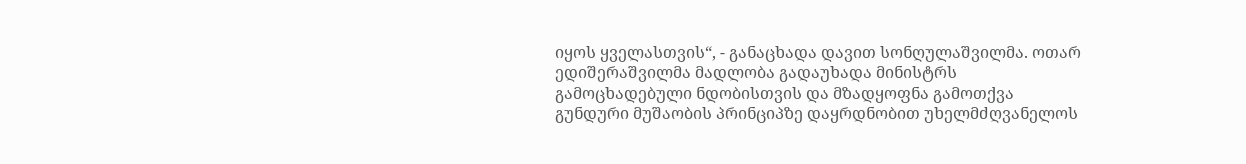იყოს ყველასთვის“, - განაცხადა დავით სონღულაშვილმა. ოთარ ედიშერაშვილმა მადლობა გადაუხადა მინისტრს გამოცხადებული ნდობისთვის და მზადყოფნა გამოთქვა გუნდური მუშაობის პრინციპზე დაყრდნობით უხელმძღვანელოს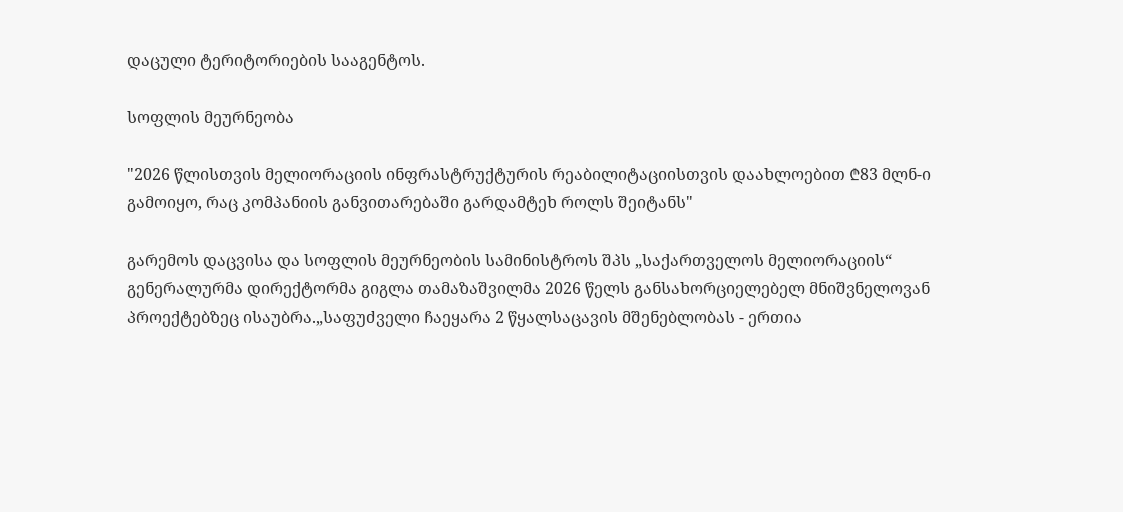დაცული ტერიტორიების სააგენტოს.

სოფლის მეურნეობა

"2026 წლისთვის მელიორაციის ინფრასტრუქტურის რეაბილიტაციისთვის დაახლოებით ₾83 მლნ-ი გამოიყო, რაც კომპანიის განვითარებაში გარდამტეხ როლს შეიტანს"

გარემოს დაცვისა და სოფლის მეურნეობის სამინისტროს შპს „საქართველოს მელიორაციის“ გენერალურმა დირექტორმა გიგლა თამაზაშვილმა 2026 წელს განსახორციელებელ მნიშვნელოვან პროექტებზეც ისაუბრა.„საფუძველი ჩაეყარა 2 წყალსაცავის მშენებლობას - ერთია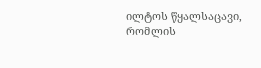ილტოს წყალსაცავი, რომლის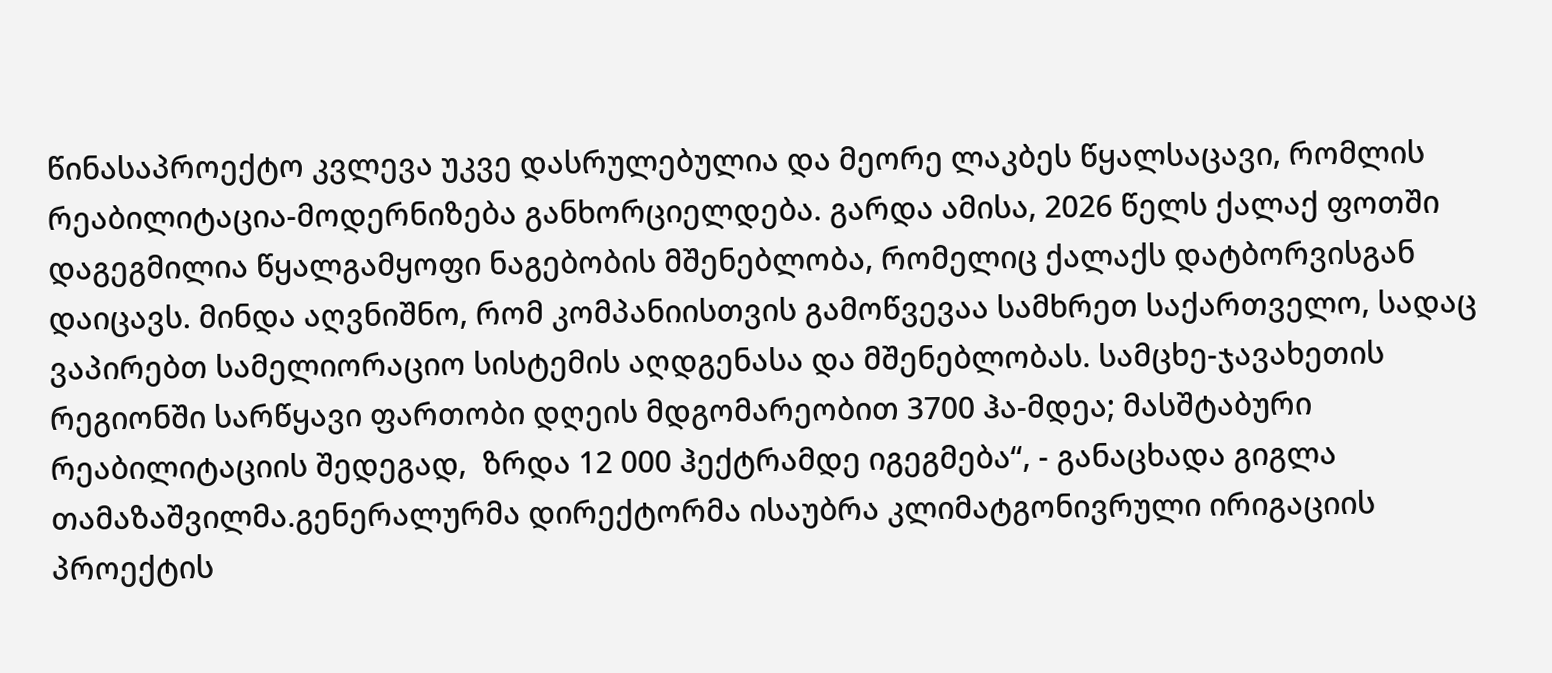წინასაპროექტო კვლევა უკვე დასრულებულია და მეორე ლაკბეს წყალსაცავი, რომლის რეაბილიტაცია-მოდერნიზება განხორციელდება. გარდა ამისა, 2026 წელს ქალაქ ფოთში დაგეგმილია წყალგამყოფი ნაგებობის მშენებლობა, რომელიც ქალაქს დატბორვისგან დაიცავს. მინდა აღვნიშნო, რომ კომპანიისთვის გამოწვევაა სამხრეთ საქართველო, სადაც ვაპირებთ სამელიორაციო სისტემის აღდგენასა და მშენებლობას. სამცხე-ჯავახეთის რეგიონში სარწყავი ფართობი დღეის მდგომარეობით 3700 ჰა-მდეა; მასშტაბური რეაბილიტაციის შედეგად,  ზრდა 12 000 ჰექტრამდე იგეგმება“, - განაცხადა გიგლა თამაზაშვილმა.გენერალურმა დირექტორმა ისაუბრა კლიმატგონივრული ირიგაციის პროექტის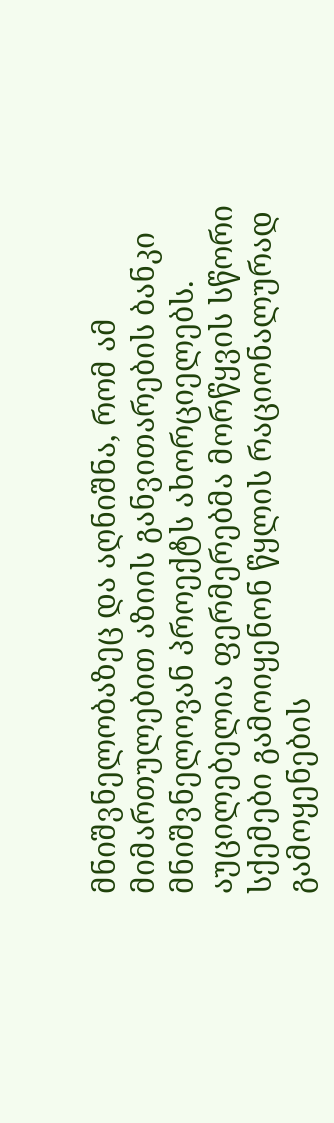მნიშვნელობაზეც და აღნიშნა, რომ ამ მიმართულებით აზიის განვითარების ბანკი მნიშვნელოვან პროექტს ახორციელებს. აუცილებელია ფერმერებმა მორწყვის სწორი სქემები გამოიყენონ წყლის რაციონალურად გამოყენების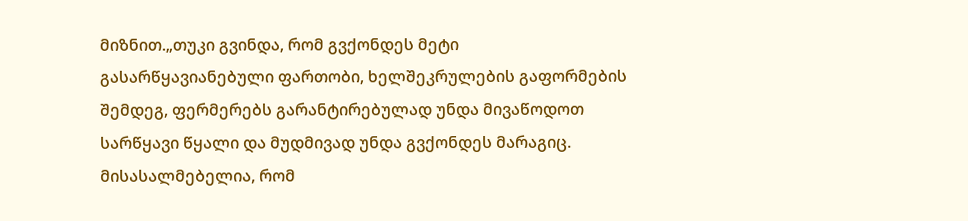მიზნით.„თუკი გვინდა, რომ გვქონდეს მეტი გასარწყავიანებული ფართობი, ხელშეკრულების გაფორმების შემდეგ, ფერმერებს გარანტირებულად უნდა მივაწოდოთ სარწყავი წყალი და მუდმივად უნდა გვქონდეს მარაგიც. მისასალმებელია, რომ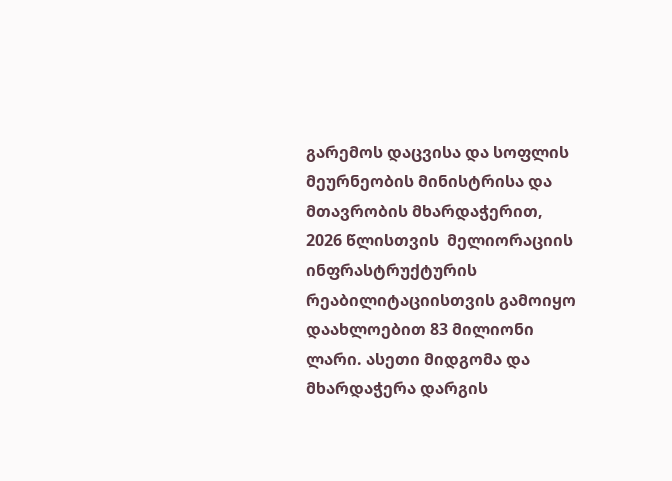გარემოს დაცვისა და სოფლის მეურნეობის მინისტრისა და მთავრობის მხარდაჭერით,  2026 წლისთვის  მელიორაციის ინფრასტრუქტურის რეაბილიტაციისთვის გამოიყო დაახლოებით 83 მილიონი ლარი. ასეთი მიდგომა და მხარდაჭერა დარგის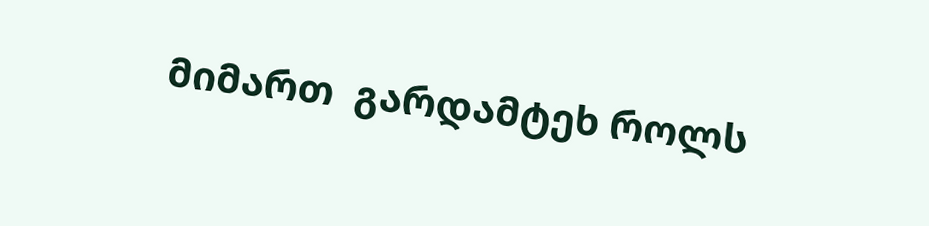მიმართ  გარდამტეხ როლს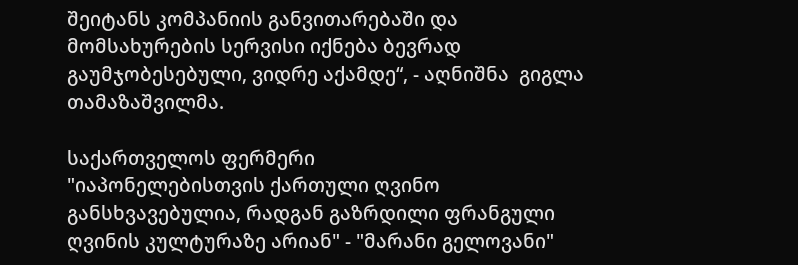შეიტანს კომპანიის განვითარებაში და მომსახურების სერვისი იქნება ბევრად გაუმჯობესებული, ვიდრე აქამდე“, - აღნიშნა  გიგლა თამაზაშვილმა.

საქართველოს ფერმერი
"იაპონელებისთვის ქართული ღვინო განსხვავებულია, რადგან გაზრდილი ფრანგული ღვინის კულტურაზე არიან" - "მარანი გელოვანი"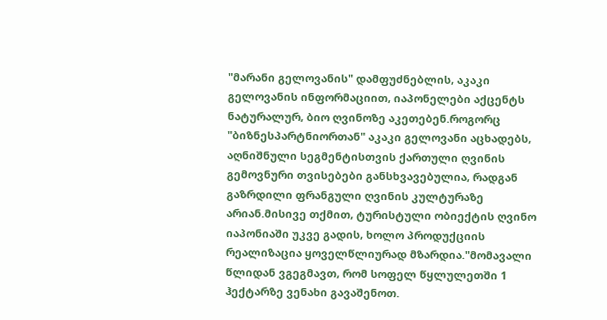"მარანი გელოვანის" დამფუძნებლის, აკაკი გელოვანის ინფორმაციით, იაპონელები აქცენტს ნატურალურ, ბიო ღვინოზე აკეთებენ.როგორც "ბიზნესპარტნიორთან" აკაკი გელოვანი აცხადებს, აღნიშნული სეგმენტისთვის ქართული ღვინის გემოვნური თვისებები განსხვავებულია, რადგან გაზრდილი ფრანგული ღვინის კულტურაზე არიან.მისივე თქმით, ტურისტული ობიექტის ღვინო იაპონიაში უკვე გადის, ხოლო პროდუქციის რეალიზაცია ყოველწლიურად მზარდია."მომავალი წლიდან ვგეგმავთ, რომ სოფელ წყლულეთში 1 ჰექტარზე ვენახი გავაშენოთ.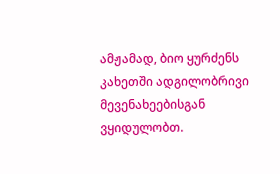ამჟამად, ბიო ყურძენს კახეთში ადგილობრივი მევენახეებისგან ვყიდულობთ.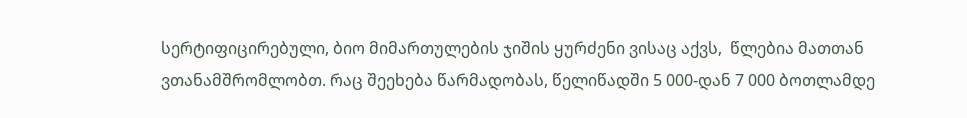სერტიფიცირებული, ბიო მიმართულების ჯიშის ყურძენი ვისაც აქვს,  წლებია მათთან ვთანამშრომლობთ. რაც შეეხება წარმადობას, წელიწადში 5 000-დან 7 000 ბოთლამდე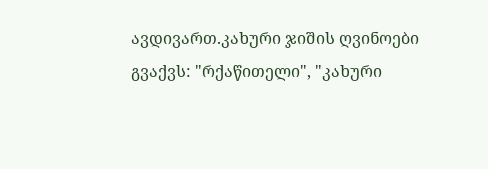ავდივართ.კახური ჯიშის ღვინოები გვაქვს: "რქაწითელი", "კახური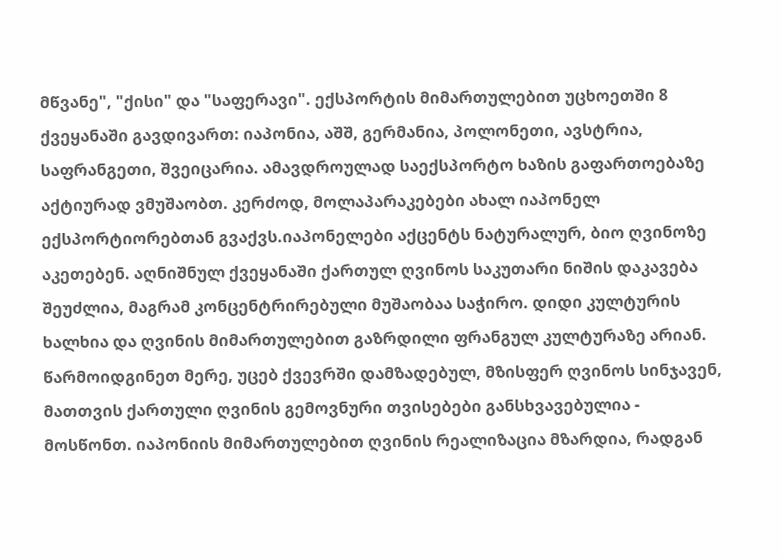მწვანე", "ქისი" და "საფერავი". ექსპორტის მიმართულებით უცხოეთში 8 ქვეყანაში გავდივართ: იაპონია, აშშ, გერმანია, პოლონეთი, ავსტრია, საფრანგეთი, შვეიცარია. ამავდროულად საექსპორტო ხაზის გაფართოებაზე აქტიურად ვმუშაობთ. კერძოდ, მოლაპარაკებები ახალ იაპონელ ექსპორტიორებთან გვაქვს.იაპონელები აქცენტს ნატურალურ, ბიო ღვინოზე აკეთებენ. აღნიშნულ ქვეყანაში ქართულ ღვინოს საკუთარი ნიშის დაკავება შეუძლია, მაგრამ კონცენტრირებული მუშაობაა საჭირო. დიდი კულტურის ხალხია და ღვინის მიმართულებით გაზრდილი ფრანგულ კულტურაზე არიან. წარმოიდგინეთ მერე, უცებ ქვევრში დამზადებულ, მზისფერ ღვინოს სინჯავენ, მათთვის ქართული ღვინის გემოვნური თვისებები განსხვავებულია - მოსწონთ. იაპონიის მიმართულებით ღვინის რეალიზაცია მზარდია, რადგან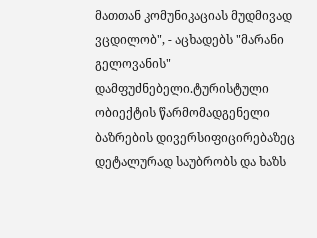მათთან კომუნიკაციას მუდმივად ვცდილობ", - აცხადებს "მარანი გელოვანის" დამფუძნებელი.ტურისტული ობიექტის წარმომადგენელი ბაზრების დივერსიფიცირებაზეც დეტალურად საუბრობს და ხაზს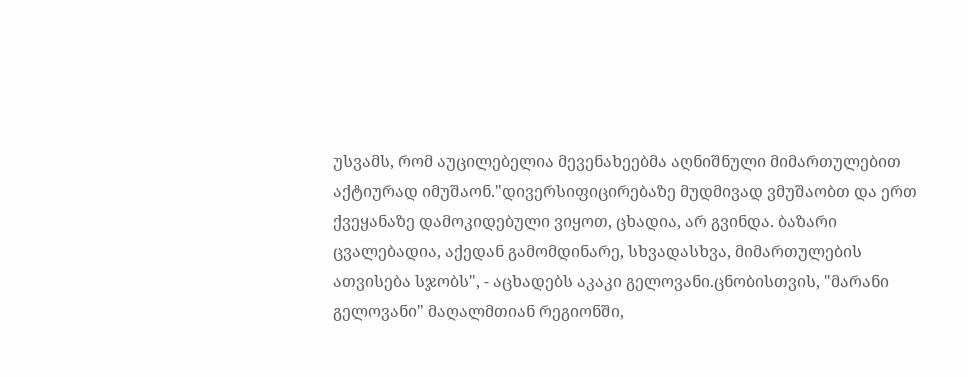უსვამს, რომ აუცილებელია მევენახეებმა აღნიშნული მიმართულებით აქტიურად იმუშაონ."დივერსიფიცირებაზე მუდმივად ვმუშაობთ და ერთ ქვეყანაზე დამოკიდებული ვიყოთ, ცხადია, არ გვინდა. ბაზარი ცვალებადია, აქედან გამომდინარე, სხვადასხვა, მიმართულების ათვისება სჯობს", - აცხადებს აკაკი გელოვანი.ცნობისთვის, "მარანი გელოვანი" მაღალმთიან რეგიონში,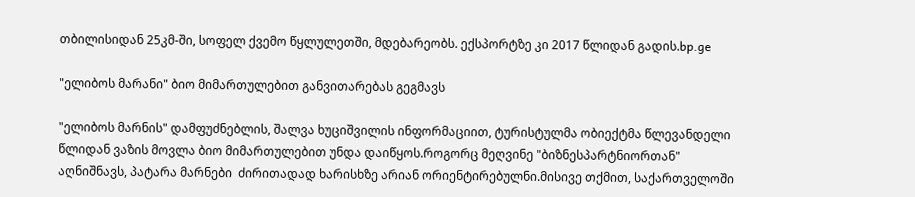თბილისიდან 25კმ-ში, სოფელ ქვემო წყლულეთში, მდებარეობს. ექსპორტზე კი 2017 წლიდან გადის.bp.ge

"ელიბოს მარანი" ბიო მიმართულებით განვითარებას გეგმავს

"ელიბოს მარნის" დამფუძნებლის, შალვა ხუციშვილის ინფორმაციით, ტურისტულმა ობიექტმა წლევანდელი წლიდან ვაზის მოვლა ბიო მიმართულებით უნდა დაიწყოს.როგორც მეღვინე "ბიზნესპარტნიორთან" აღნიშნავს, პატარა მარნები  ძირითადად ხარისხზე არიან ორიენტირებულნი.მისივე თქმით, საქართველოში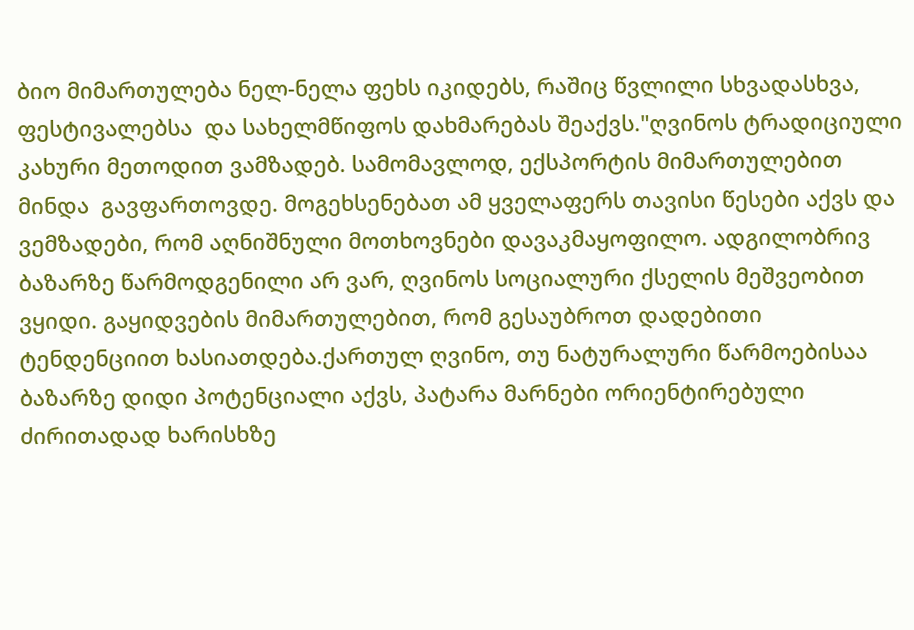ბიო მიმართულება ნელ-ნელა ფეხს იკიდებს, რაშიც წვლილი სხვადასხვა, ფესტივალებსა  და სახელმწიფოს დახმარებას შეაქვს."ღვინოს ტრადიციული კახური მეთოდით ვამზადებ. სამომავლოდ, ექსპორტის მიმართულებით მინდა  გავფართოვდე. მოგეხსენებათ ამ ყველაფერს თავისი წესები აქვს და ვემზადები, რომ აღნიშნული მოთხოვნები დავაკმაყოფილო. ადგილობრივ ბაზარზე წარმოდგენილი არ ვარ, ღვინოს სოციალური ქსელის მეშვეობით ვყიდი. გაყიდვების მიმართულებით, რომ გესაუბროთ დადებითი ტენდენციით ხასიათდება.ქართულ ღვინო, თუ ნატურალური წარმოებისაა ბაზარზე დიდი პოტენციალი აქვს, პატარა მარნები ორიენტირებული ძირითადად ხარისხზე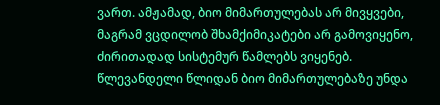ვართ. ამჟამად, ბიო მიმართულებას არ მივყვები, მაგრამ ვცდილობ შხამქიმიკატები არ გამოვიყენო, ძირითადად სისტემურ წამლებს ვიყენებ. წლევანდელი წლიდან ბიო მიმართულებაზე უნდა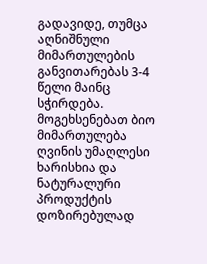გადავიდე, თუმცა აღნიშნული მიმართულების განვითარებას 3-4 წელი მაინც სჭირდება. მოგეხსენებათ ბიო მიმართულება ღვინის უმაღლესი ხარისხია და ნატურალური პროდუქტის დოზირებულად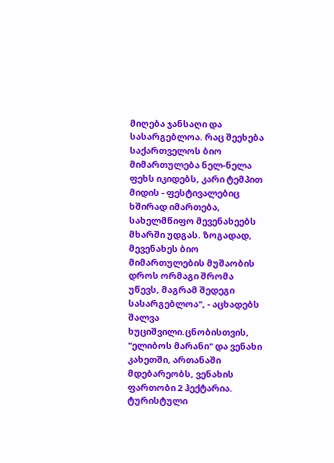მიღება ჯანსაღი და სასარგებლოა. რაც შეეხება საქართველოს ბიო მიმართულება ნელ-ნელა ფეხს იკიდებს, კარი ტემპით მიდის - ფესტივალებიც ხშირად იმართება, სახელმწიფო მევენახეებს მხარში უდგას. ზოგადად, მევენახეს ბიო მიმართულების მუშაობის დროს ორმაგი შრომა უწევს, მაგრამ შედეგი სასარგებლოა", - აცხადებს შალვა ხუციშვილი.ცნობისთვის, "ელიბოს მარანი" და ვენახი კახეთში, ართანაში მდებარეობს, ვენახის ფართობი 2 ჰექტარია. ტურისტული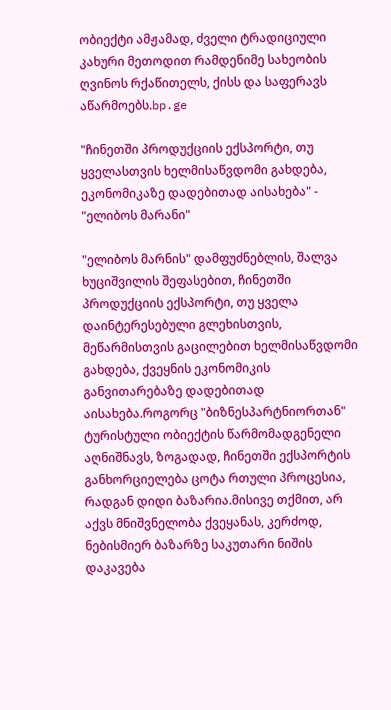ობიექტი ამჟამად, ძველი ტრადიციული კახური მეთოდით რამდენიმე სახეობის ღვინოს რქაწითელს, ქისს და საფერავს აწარმოებს.bp.ge

"ჩინეთში პროდუქციის ექსპორტი, თუ ყველასთვის ხელმისაწვდომი გახდება, ეკონომიკაზე დადებითად აისახება" - "ელიბოს მარანი"

"ელიბოს მარნის" დამფუძნებლის, შალვა ხუციშვილის შეფასებით, ჩინეთში პროდუქციის ექსპორტი, თუ ყველა დაინტერესებული გლეხისთვის, მეწარმისთვის გაცილებით ხელმისაწვდომი გახდება, ქვეყნის ეკონომიკის განვითარებაზე დადებითად აისახება.როგორც "ბიზნესპარტნიორთან" ტურისტული ობიექტის წარმომადგენელი აღნიშნავს, ზოგადად, ჩინეთში ექსპორტის განხორციელება ცოტა რთული პროცესია, რადგან დიდი ბაზარია.მისივე თქმით, არ აქვს მნიშვნელობა ქვეყანას, კერძოდ, ნებისმიერ ბაზარზე საკუთარი ნიშის დაკავება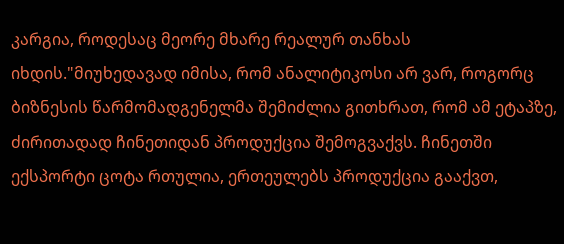კარგია, როდესაც მეორე მხარე რეალურ თანხას იხდის."მიუხედავად იმისა, რომ ანალიტიკოსი არ ვარ, როგორც ბიზნესის წარმომადგენელმა შემიძლია გითხრათ, რომ ამ ეტაპზე, ძირითადად ჩინეთიდან პროდუქცია შემოგვაქვს. ჩინეთში ექსპორტი ცოტა რთულია, ერთეულებს პროდუქცია გააქვთ,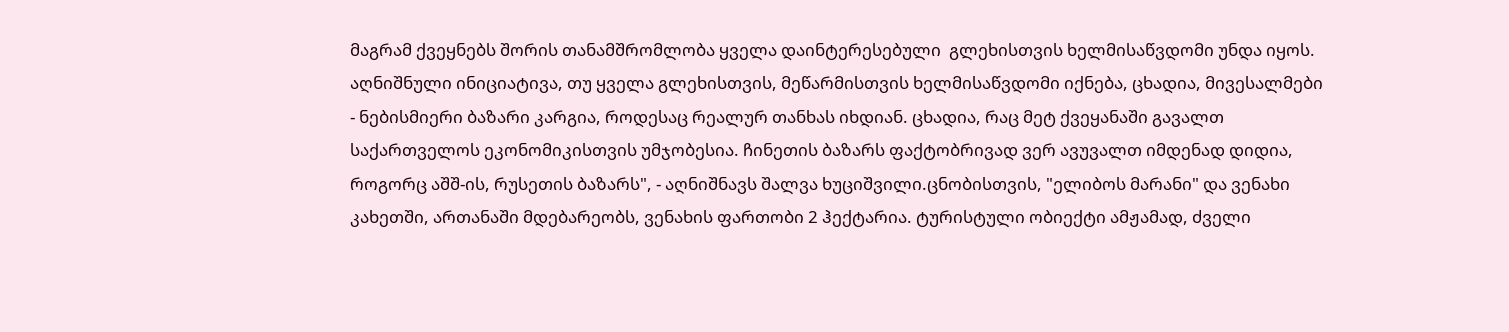მაგრამ ქვეყნებს შორის თანამშრომლობა ყველა დაინტერესებული  გლეხისთვის ხელმისაწვდომი უნდა იყოს. აღნიშნული ინიციატივა, თუ ყველა გლეხისთვის, მეწარმისთვის ხელმისაწვდომი იქნება, ცხადია, მივესალმები - ნებისმიერი ბაზარი კარგია, როდესაც რეალურ თანხას იხდიან. ცხადია, რაც მეტ ქვეყანაში გავალთ საქართველოს ეკონომიკისთვის უმჯობესია. ჩინეთის ბაზარს ფაქტობრივად ვერ ავუვალთ იმდენად დიდია, როგორც აშშ-ის, რუსეთის ბაზარს", - აღნიშნავს შალვა ხუციშვილი.ცნობისთვის, "ელიბოს მარანი" და ვენახი კახეთში, ართანაში მდებარეობს, ვენახის ფართობი 2 ჰექტარია. ტურისტული ობიექტი ამჟამად, ძველი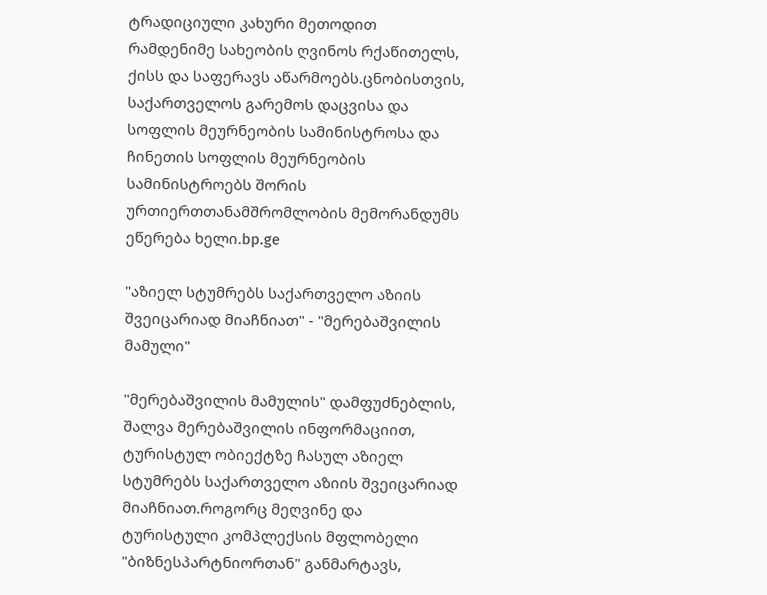ტრადიციული კახური მეთოდით რამდენიმე სახეობის ღვინოს რქაწითელს, ქისს და საფერავს აწარმოებს.ცნობისთვის,  საქართველოს გარემოს დაცვისა და სოფლის მეურნეობის სამინისტროსა და ჩინეთის სოფლის მეურნეობის სამინისტროებს შორის ურთიერთთანამშრომლობის მემორანდუმს ეწერება ხელი.bp.ge

"აზიელ სტუმრებს საქართველო აზიის შვეიცარიად მიაჩნიათ" - "მერებაშვილის მამული"

"მერებაშვილის მამულის" დამფუძნებლის, შალვა მერებაშვილის ინფორმაციით, ტურისტულ ობიექტზე ჩასულ აზიელ სტუმრებს საქართველო აზიის შვეიცარიად მიაჩნიათ.როგორც მეღვინე და ტურისტული კომპლექსის მფლობელი "ბიზნესპარტნიორთან" განმარტავს,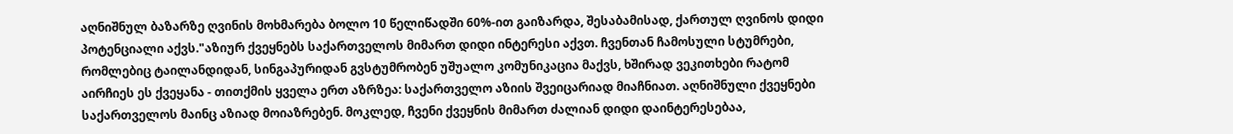აღნიშნულ ბაზარზე ღვინის მოხმარება ბოლო 10 წელიწადში 60%-ით გაიზარდა, შესაბამისად, ქართულ ღვინოს დიდი პოტენციალი აქვს."აზიურ ქვეყნებს საქართველოს მიმართ დიდი ინტერესი აქვთ. ჩვენთან ჩამოსული სტუმრები, რომლებიც ტაილანდიდან, სინგაპურიდან გვსტუმრობენ უშუალო კომუნიკაცია მაქვს, ხშირად ვეკითხები რატომ აირჩიეს ეს ქვეყანა - თითქმის ყველა ერთ აზრზეა: საქართველო აზიის შვეიცარიად მიაჩნიათ. აღნიშნული ქვეყნები საქართველოს მაინც აზიად მოიაზრებენ. მოკლედ, ჩვენი ქვეყნის მიმართ ძალიან დიდი დაინტერესებაა,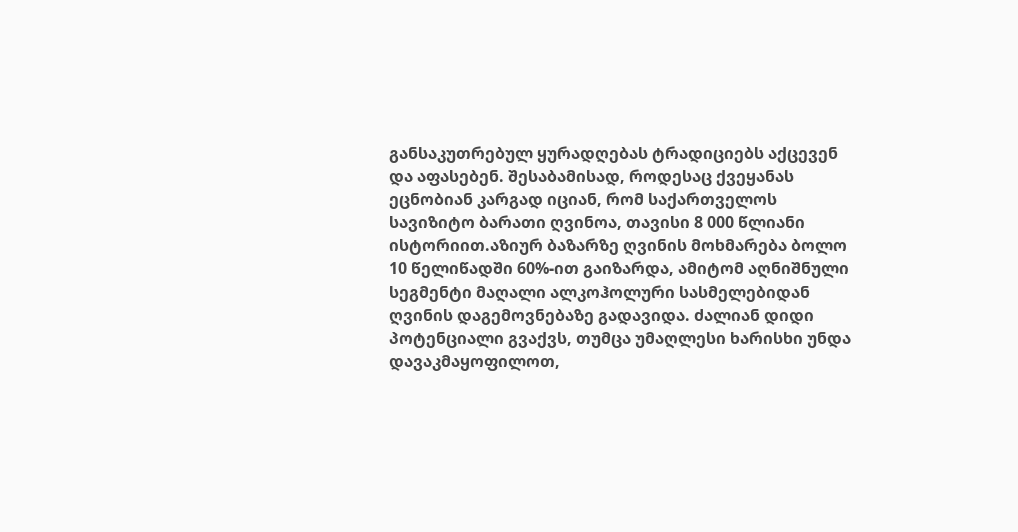განსაკუთრებულ ყურადღებას ტრადიციებს აქცევენ და აფასებენ. შესაბამისად, როდესაც ქვეყანას ეცნობიან კარგად იციან, რომ საქართველოს სავიზიტო ბარათი ღვინოა, თავისი 8 000 წლიანი ისტორიით.აზიურ ბაზარზე ღვინის მოხმარება ბოლო 10 წელიწადში 60%-ით გაიზარდა, ამიტომ აღნიშნული სეგმენტი მაღალი ალკოჰოლური სასმელებიდან ღვინის დაგემოვნებაზე გადავიდა. ძალიან დიდი პოტენციალი გვაქვს, თუმცა უმაღლესი ხარისხი უნდა დავაკმაყოფილოთ,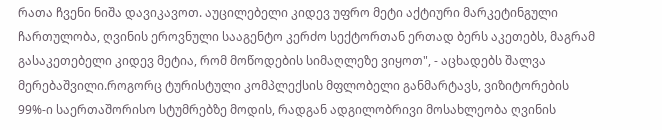რათა ჩვენი ნიშა დავიკავოთ. აუცილებელი კიდევ უფრო მეტი აქტიური მარკეტინგული ჩართულობა, ღვინის ეროვნული სააგენტო კერძო სექტორთან ერთად ბერს აკეთებს, მაგრამ გასაკეთებელი კიდევ მეტია, რომ მოწოდების სიმაღლეზე ვიყოთ", - აცხადებს შალვა მერებაშვილი.როგორც ტურისტული კომპლექსის მფლობელი განმარტავს, ვიზიტორების 99%-ი საერთაშორისო სტუმრებზე მოდის, რადგან ადგილობრივი მოსახლეობა ღვინის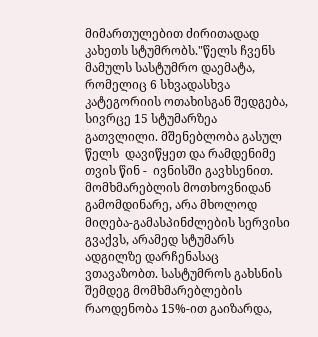მიმართულებით ძირითადად კახეთს სტუმრობს."წელს ჩვენს მამულს სასტუმრო დაემატა, რომელიც 6 სხვადასხვა კატეგორიის ოთახისგან შედგება, სივრცე 15 სტუმარზეა გათვლილი. მშენებლობა გასულ წელს  დავიწყეთ და რამდენიმე თვის წინ -  ივნისში გავხსენით.  მომხმარებლის მოთხოვნიდან გამომდინარე, არა მხოლოდ მიღება-გამასპინძლების სერვისი გვაქვს, არამედ სტუმარს ადგილზე დარჩენასაც ვთავაზობთ. სასტუმროს გახსნის შემდეგ მომხმარებლების რაოდენობა 15%-ით გაიზარდა,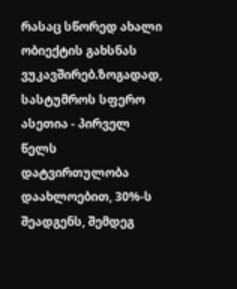რასაც სწორედ ახალი ობიექტის გახსნას ვუკავშირებ.ზოგადად, სასტუმროს სფერო ასეთია - პირველ წელს დატვირთულობა დაახლოებით, 30%-ს შეადგენს, შემდეგ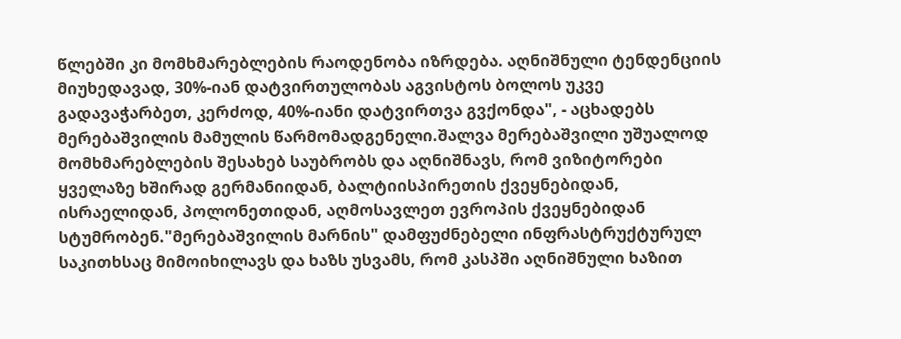წლებში კი მომხმარებლების რაოდენობა იზრდება. აღნიშნული ტენდენციის მიუხედავად, 30%-იან დატვირთულობას აგვისტოს ბოლოს უკვე გადავაჭარბეთ, კერძოდ, 40%-იანი დატვირთვა გვქონდა", - აცხადებს მერებაშვილის მამულის წარმომადგენელი.შალვა მერებაშვილი უშუალოდ მომხმარებლების შესახებ საუბრობს და აღნიშნავს, რომ ვიზიტორები ყველაზე ხშირად გერმანიიდან, ბალტიისპირეთის ქვეყნებიდან, ისრაელიდან, პოლონეთიდან, აღმოსავლეთ ევროპის ქვეყნებიდან სტუმრობენ."მერებაშვილის მარნის" დამფუძნებელი ინფრასტრუქტურულ საკითხსაც მიმოიხილავს და ხაზს უსვამს, რომ კასპში აღნიშნული ხაზით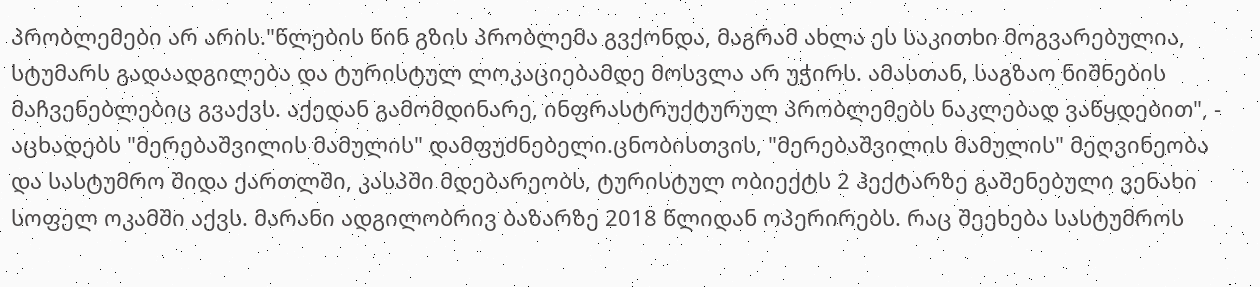პრობლემები არ არის."წლების წინ გზის პრობლემა გვქონდა, მაგრამ ახლა ეს საკითხი მოგვარებულია, სტუმარს გადაადგილება და ტურისტულ ლოკაციებამდე მოსვლა არ უჭირს. ამასთან, საგზაო ნიშნების მაჩვენებლებიც გვაქვს. აქედან გამომდინარე, ინფრასტრუქტურულ პრობლემებს ნაკლებად ვაწყდებით", - აცხადებს "მერებაშვილის მამულის" დამფუძნებელი.ცნობისთვის, "მერებაშვილის მამულის" მეღვინეობა და სასტუმრო შიდა ქართლში, კასპში მდებარეობს, ტურისტულ ობიექტს 2 ჰექტარზე გაშენებული ვენახი სოფელ ოკამში აქვს. მარანი ადგილობრივ ბაზარზე 2018 წლიდან ოპერირებს. რაც შეეხება სასტუმროს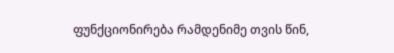ფუნქციონირება რამდენიმე თვის წინ,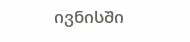ივნისში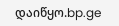დაიწყო.bp.ge